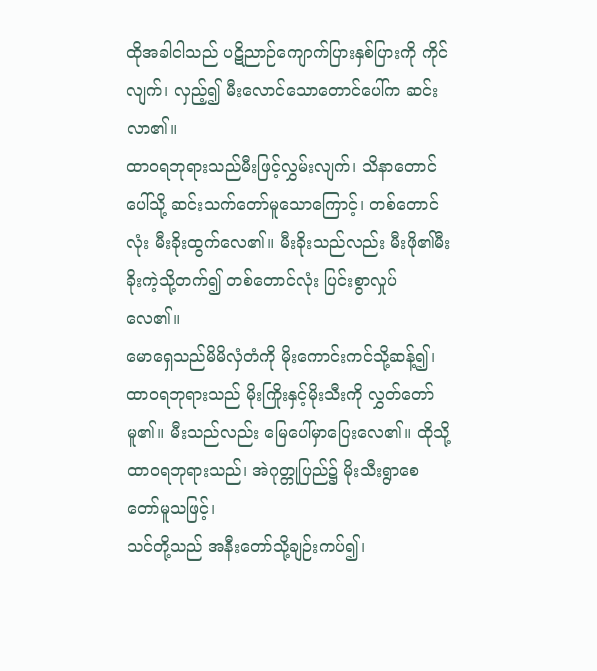ထိုအခါငါသည် ပဋိညာဉ်ကျောက်ပြားနှစ်ပြားကို ကိုင်လျက်၊ လှည့်၍ မီးလောင်သောတောင်ပေါ်က ဆင်းလာ၏။
ထာဝရဘုရားသည်မီးဖြင့်လွှမ်းလျက်၊ သိနာတောင်ပေါ်သို့ ဆင်းသက်တော်မူသောကြောင့်၊ တစ်တောင်လုံး မီးခိုးထွက်လေ၏။ မီးခိုးသည်လည်း မီးဖို၏မီးခိုးကဲ့သို့တက်၍ တစ်တောင်လုံး ပြင်းစွာလှုပ်လေ၏။
မောရှေသည်မိမိလှံတံကို မိုးကောင်းကင်သို့ဆန့်၍၊ ထာဝရဘုရားသည် မိုးကြိုးနှင့်မိုးသီးကို လွှတ်တော်မူ၏။ မီးသည်လည်း မြေပေါ်မှာပြေးလေ၏။ ထိုသို့ထာဝရဘုရားသည်၊ အဲဂုတ္တုပြည်၌ မိုးသီးရွာစေတော်မူသဖြင့်၊
သင်တို့သည် အနီးတော်သို့ချဉ်းကပ်၍၊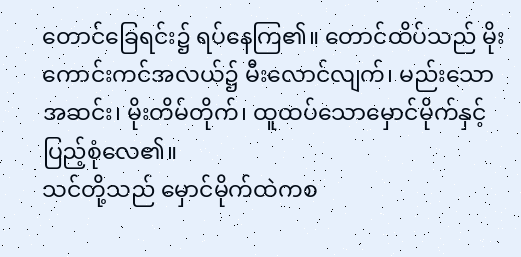တောင်ခြေရင်း၌ ရပ်နေကြ၏။ တောင်ထိပ်သည် မိုးကောင်းကင်အလယ်၌ မီးလောင်လျက်၊ မည်းသောအဆင်း၊ မိုးတိမ်တိုက်၊ ထူထပ်သောမှောင်မိုက်နှင့် ပြည့်စုံလေ၏။
သင်တို့သည် မှောင်မိုက်ထဲကစ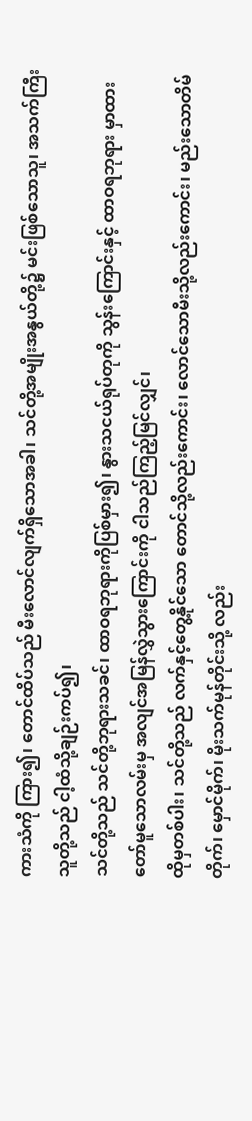ကားသံကို ကြား၍၊ တောင်ထိပ်သည် မီးလောင်လျက်ရှိသောအခါ၊ သင်တို့အမျိုးအနွယ်တို့၌ မင်းဖြစ်သောသူ၊ အသက်ကြီးသူတို့သည် ငါ့ထံသို့ချဉ်းကပ်၍၊
သင်တို့သည် သင်တို့ဘုရားသခင်၊ ထာဝရဘုရားကိုပြစ်မှား၍၊ နွားသငယ်ရုပ်တုကို သွန်းကြောင်းနှင့် ထာဝရဘုရား မှာထားတော်မူသောလမ်းမှ အလျင်အမြန်လွှဲသွားကြောင်းကို ငါသည်ကြည့်မြင်လျှင်၊
ထိုမှတစ်ပါး၊ သင်တို့သည် လက်နှင့်တွေ့နိုင်သော တောင်သို့လည်းကောင်း၊ လောင်သောမီးသို့လည်းကောင်း၊ မည်းသောတိမ်တိုက်၊ မှောင်မိုက်၊ မိုးသက်မုန်တိုင်းသို့ လည်း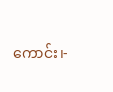ကောင်း၊-